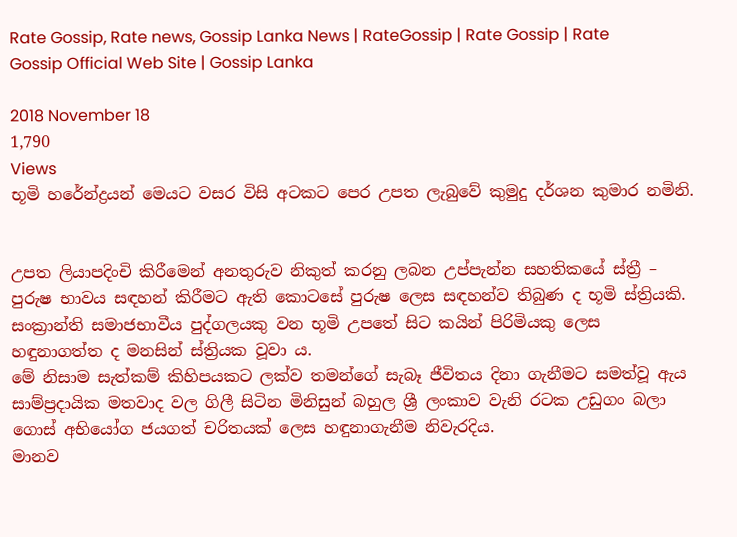Rate Gossip, Rate news, Gossip Lanka News | RateGossip | Rate Gossip | Rate Gossip Official Web Site | Gossip Lanka

2018 November 18
1,790
Views
භූමි හරේන්ද්‍රයන් මෙයට වසර විසි අටකට පෙර උපත ලැබුවේ කුමුදු දර්ශන කුමාර නමිනි.


උපත ලියාපදිංචි කිරීමෙන් අනතුරුව නිකුත් කරනු ලබන උප්පැන්න සහතිකයේ ස්ත්‍රී – පුරුෂ භාවය සඳහන් කිරීමට ඇති කොටසේ පුරුෂ ලෙස සඳහන්ව තිබුණ ද භූමි ස්ත්‍රියකි. සංක්‍රාන්ති සමාජභාවීය පුද්ගලයකු වන භූමි උපතේ සිට කයින් පිරිමියකු ලෙස හඳුනාගත්ත ද මනසින් ස්ත්‍රියක වූවා ය.
මේ නිසාම සැත්කම් කිහිපයකට ලක්ව තමන්ගේ සැබෑ ජීවිතය දිනා ගැනීමට සමත්වූ ඇය සාම්ප්‍රදායික මතවාද වල ගිලී සිටින මිනිසුන් බහුල ශ්‍රී ලංකාව වැනි රටක උඩුගං බලා ගොස් අභියෝග ජයගත් චරිතයක් ලෙස හඳුනාගැනීම නිවැරදිය.
මානව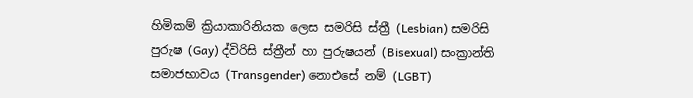හිමිකම් ක්‍රියාකාරිනියක ලෙස සමරිසි ස්ත්‍රී (Lesbian) සමරිසි පුරුෂ (Gay) ද්විරිසි ස්ත්‍රීන් හා පුරුෂයන් (Bisexual) සංක්‍රාන්ති සමාජභාවය (Transgender) නොඑසේ නම් (LGBT)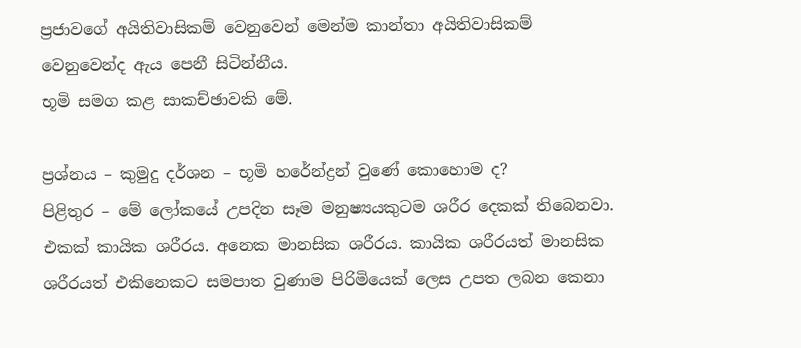ප්‍රජාවගේ අයිතිවාසිකම් වෙනුවෙන් මෙන්ම කාන්තා අයිතිවාසිකම් වෙනුවෙන්ද ඇය පෙනී සිටින්නීය.
භූමි සමග කළ සාකච්ඡාවකි මේ.

ප්‍රශ්නය – කුමුදු දර්ශන – භූමි හරේන්ද්‍රන් වුණේ කොහොම ද?
පිළිතුර – මේ ලෝකයේ උපදින සෑම මනුෂ්‍යයකුටම ශරීර දෙකක් තිබෙනවා.
එකක් කායික ශරීරය. අනෙක මානසික ශරීරය. කායික ශරීරයත් මානසික ශරීරයත් එකිනෙකට සමපාත වුණාම පිරිමියෙක් ලෙස උපත ලබන කෙනා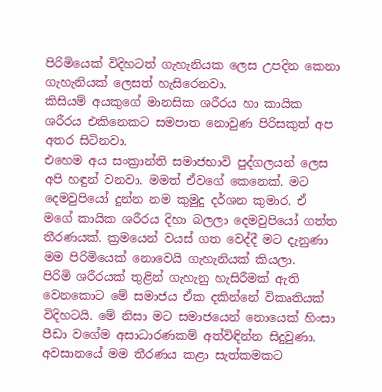පිරිමියෙක් විදිහටත් ගැහැනියක ලෙස උපදින කෙනා ගැහැනියක් ලෙසත් හැසිරෙනවා.
කිසියම් අයකුගේ මානසික ශරීරය හා කායික ශරීරය එකිනෙකට සමපාත නොවුණ පිරිසකුත් අප අතර සිටිනවා.
එහෙම අය සංක්‍රාන්ති සමාජභාවි පුද්ගලයන් ලෙස අපි හඳුන් වනවා. මමත් ඒවගේ කෙනෙක්. මට දෙමවුපියෝ දුන්න නම කුමුදු දර්ශන කුමාර. ඒ මගේ කායික ශරීරය දිහා බලලා දෙමවුපියෝ ගත්ත තීරණයක්. ක්‍රමයෙන් වයස් ගත වෙද්දී මට දැනුණා මම පිරිමියෙක් නොවෙයි ගැහැනියක් කියලා.
පිරිමි ශරීරයක් තුළින් ගැහැනු හැසිරීමක් ඇති වෙනකොට මේ සමාජය ඒක දකින්නේ විකෘතියක් විදිහටයි. මේ නිසා මට සමාජයෙන් නොයෙක් හිංසා පීඩා වගේම අසාධාරණකම් අත්විඳින්න සිදුවුණා. අවසානයේ මම තීරණය කළා සැත්කමකට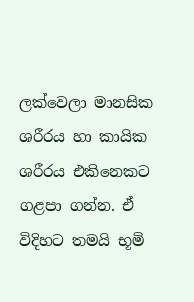ලක්වෙලා මානසික ශරීරය හා කායික ශරීරය එකිනෙකට ගළපා ගන්න. ඒ විදිහට තමයි භූමි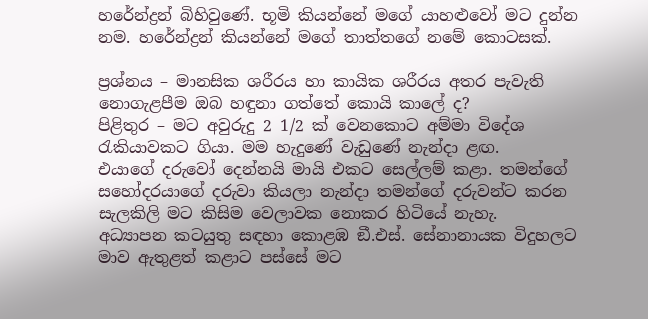හරේන්ද්‍රන් බිහිවුණේ. භූමි කියන්නේ මගේ යාහළුවෝ මට දුන්න නම. හරේන්ද්‍රන් කියන්නේ මගේ තාත්තගේ නමේ කොටසක්.

ප්‍රශ්නය – මානසික ශරීරය හා කායික ශරීරය අතර පැවැති නොගැළපීම ඔබ හඳුනා ගත්තේ කොයි කාලේ ද?
පිළිතුර – මට අවුරුදු 2 1/2 ක් වෙනකොට අම්මා විදේශ රැකියාවකට ගියා. මම හැදුණේ වැඩුණේ නැන්දා ළඟ.
එයාගේ දරුවෝ දෙන්නයි මායි එකට සෙල්ලම් කළා. තමන්ගේ සහෝදරයාගේ දරුවා කියලා නැන්දා තමන්ගේ දරුවන්ට කරන සැලකිලි මට කිසිම වෙලාවක නොකර හිටියේ නැහැ.
අධ්‍යාපන කටයුතු සඳහා කොළඹ ඞී.එස්. සේනානායක විදුහලට මාව ඇතුළත් කළාට පස්සේ මට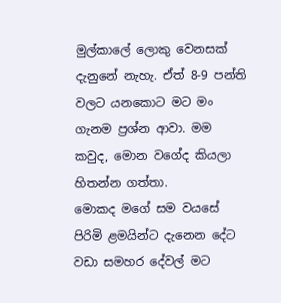මුල්කාලේ ලොකු වෙනසක් දැනුනේ නැහැ. ඒත් 8-9 පන්ති වලට යනකොට මට මං ගැනම ප්‍රශ්න ආවා. මම කවුද, මොන වගේද කියලා හිතන්න ගත්තා.
මොකද මගේ සම වයසේ පිරිමි ළමයින්ට දැනෙන දේට වඩා සමහර දේවල් මට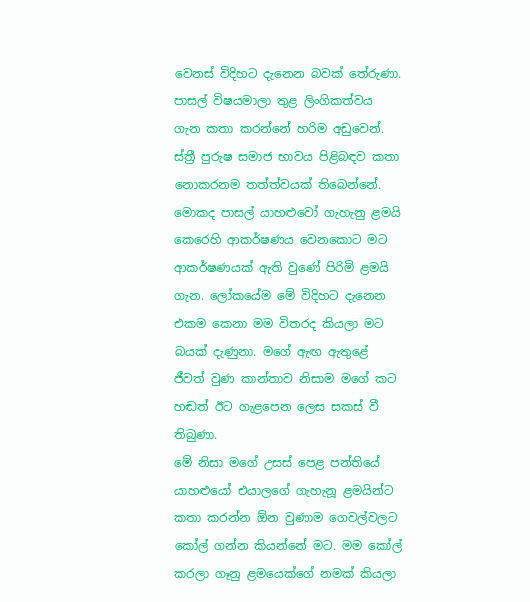වෙනස් විදිහට දැනෙන බවක් තේරුණා. පාසල් විෂයමාලා තුළ ලිංගිකත්වය ගැන කතා කරන්නේ හරිම අඩුවෙන්. ස්ත්‍රී පුරුෂ සමාජ භාවය පිළිබඳව කතා නොකරනම තත්ත්වයක් තිබෙන්නේ.
මොකද පාසල් යාහළුවෝ ගැහැනු ළමයි කෙරෙහි ආකර්ෂණය වෙනකොට මට ආකර්ෂණයක් ඇති වුණේ පිරිමි ළමයි ගැන. ලෝකයේම මේ විදිහට දැනෙන එකම කෙනා මම විතරද කියලා මට බයක් දැණුනා. මගේ ඇඟ ඇතුළේ ජීවත් වුණ කාන්තාව නිසාම මගේ කට හඬත් ඊට ගැළපෙන ලෙස සකස් වී තිබුණා.
මේ නිසා මගේ උසස් පෙළ පන්තියේ යාහළුයෝ එයාලගේ ගැහැනූ ළමයින්ට කතා කරන්න ඕන වුණාම ගෙවල්වලට කෝල් ගන්න කියන්නේ මට. මම කෝල් කරලා ගෑනු ළමයෙක්ගේ නමක් කියලා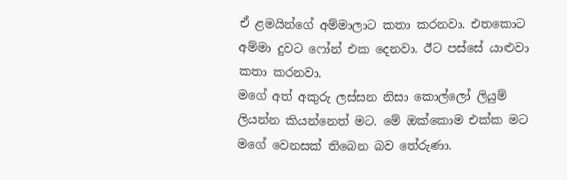ඒ ළමයින්ගේ අම්මාලාට කතා කරනවා. එතකොට අම්මා දුවට ෆෝන් එක දෙනවා. ඊට පස්සේ යාළුවා කතා කරනවා.
මගේ අත් අකුරු ලස්සන නිසා කොල්ලෝ ලියුම් ලියන්න කියන්නෙත් මට. මේ ඔක්කොම එක්ක මට මගේ වෙනසක් තිබෙන බව තේරුණා.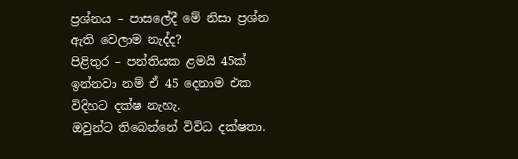ප්‍රශ්නය – පාසලේදී මේ නිසා ප්‍රශ්න ඇති වෙලාම නැද්ද?
පිළිතුර – පන්තියක ළමයි 45ක් ඉන්නවා නම් ඒ 45 දෙනාම එක විදිහට දක්ෂ නැහැ.
ඔවුන්ට තිබෙන්නේ විවිධ දක්ෂතා.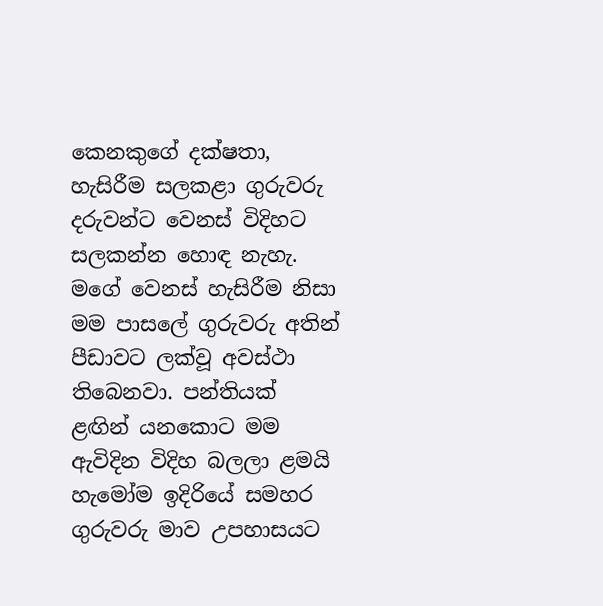කෙනකුගේ දක්ෂතා, හැසිරීම සලකළා ගුරුවරු දරුවන්ට වෙනස් විදිහට සලකන්න හොඳ නැහැ.
මගේ වෙනස් හැසිරීම නිසා මම පාසලේ ගුරුවරු අතින් පීඩාවට ලක්වූ අවස්ථා තිබෙනවා. පන්තියක් ළඟින් යනකොට මම ඇවිදින විදිහ බලලා ළමයි හැමෝම ඉදිරියේ සමහර ගුරුවරු මාව උපහාසයට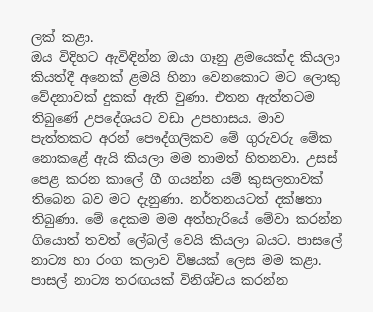ලක් කළා.
ඔය විදිහට ඇවිඳින්න ඔයා ගෑනු ළමයෙක්ද කියලා කියත්දී අනෙක් ළමයි හිනා වෙනකොට මට ලොකු වේදනාවක් දුකක් ඇති වුණා. එතන ඇත්තටම තිබුණේ උපදේශයට වඩා උපහාසය. මාව පැත්තකට අරන් පෞද්ගලිකව මේ ගුරුවරු මේක නොකළේ ඇයි කියලා මම තාමත් හිතනවා. උසස් පෙළ කරන කාලේ ගී ගයන්න යම් කුසලතාවක් තිබෙන බව මට දැනුණා. නර්තනයටත් දක්ෂතා තිබුණා. මේ දෙකම මම අත්හැරියේ මේවා කරන්න ගියොත් තවත් ලේබල් වෙයි කියලා බයට. පාසලේ නාට්‍ය හා රංග කලාව විෂයක් ලෙස මම කළා.
පාසල් නාට්‍ය තරඟයක් විනිශ්චය කරන්න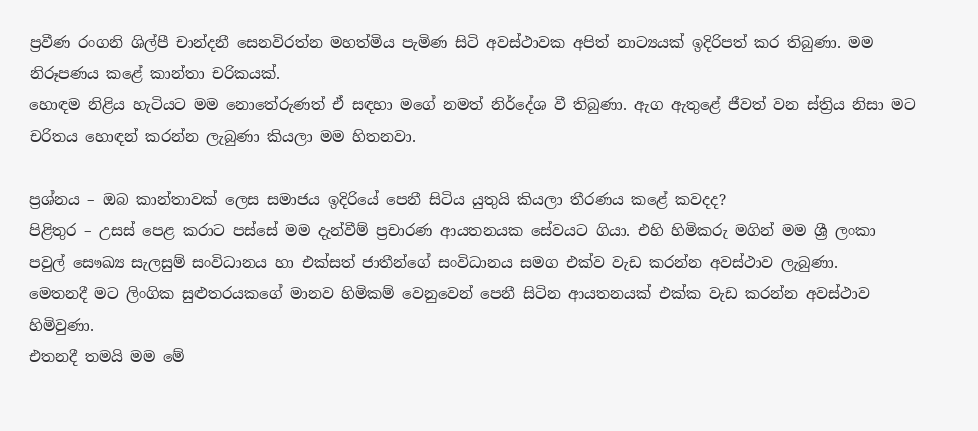ප්‍රවීණ රංගනි ශිල්පී චාන්දනී සෙනවිරත්න මහත්මිය පැමිණ සිටි අවස්ථාවක අපිත් නාට්‍යයක් ඉදිරිපත් කර තිබුණා. මම නිරූපණය කළේ කාන්තා චරිකයක්.
හොඳම නිළිය හැටියට මම නොතේරුණත් ඒ සඳහා මගේ නමත් නිර්දේශ වී තිබුණා. ඇග ඇතුළේ ජීවත් වන ස්ත්‍රිය නිසා මට චරිතය හොඳන් කරන්න ලැබුණා කියලා මම හිතනවා.

ප්‍රශ්නය – ඔබ කාන්තාවක් ලෙස සමාජය ඉදිරියේ පෙනී සිටිය යුතුයි කියලා තීරණය කළේ කවදද?
පිළිතුර – උසස් පෙළ කරාට පස්සේ මම දැන්වීම් ප්‍රචාරණ ආයතනයක සේවයට ගියා. එහි හිමිකරු මගින් මම ශ්‍රී ලංකා පවුල් සෞඛ්‍ය සැලසුම් සංවිධානය හා එක්සත් ජාතීන්ගේ සංවිධානය සමග එක්ව වැඩ කරන්න අවස්ථාව ලැබුණා.
මෙතනදී මට ලිංගික සුළුතරයකගේ මානව හිමිකම් වෙනුවෙන් පෙනී සිටින ආයතනයක් එක්ක වැඩ කරන්න අවස්ථාව හිමිවුණා.
එතනදී තමයි මම මේ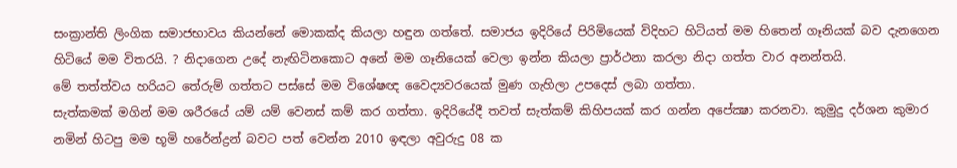සංක්‍රාන්ති ලිංගික සමාජභාවය කියන්නේ මොකක්ද කියලා හඳුන ගත්තේ. සමාජය ඉදිරියේ පිරිමියෙක් විදිහට හිටියත් මම හිතෙන් ගෑනියක් බව දැනගෙන හිටියේ මම විතරයි. ? නිදාගෙන උදේ නැඟිටිනකොට අනේ මම ගෑනියෙක් වෙලා ඉන්න කියලා ප්‍රාර්ථනා කරලා නිදා ගත්ත වාර අනන්තයි.
මේ තත්ත්වය හරියට තේරුම් ගත්තට පස්සේ මම විශේෂඥ වෛද්‍යවරයෙක් මුණ ගැහිලා උපදෙස් ලබා ගත්තා.
සැත්කමක් මගින් මම ශරීරයේ යම් යම් වෙනස් කම් කර ගත්තා. ඉදිරියේදී තවත් සැත්කම් කිහිපයක් කර ගන්න අපේක්‍ෂා කරනවා. කුමුදු දර්ශන කුමාර නමින් හිටපු මම භූමි හරේන්ද්‍රන් බවට පත් වෙන්න 2010 ඉඳලා අවුරුදු 08 ක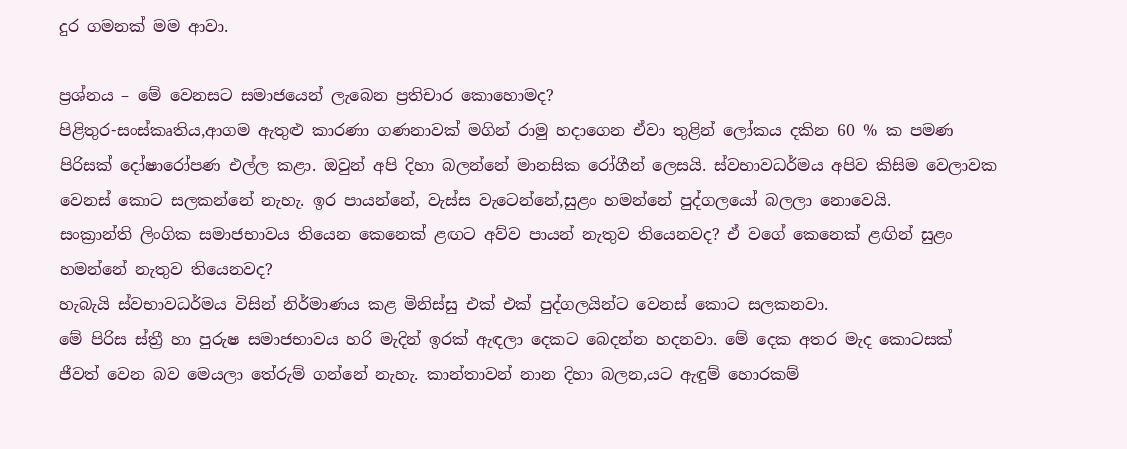දුර ගමනක් මම ආවා.

ප්‍රශ්නය – මේ වෙනසට සමාජයෙන් ලැබෙන ප්‍රතිචාර කොහොමද?
පිළිතුර-සංස්කෘතිය,ආගම ඇතුළු කාරණා ගණනාවක් මගින් රාමු හදාගෙන ඒවා තුළින් ලෝකය දකින 60 % ක පමණ පිරිසක් දෝෂාරෝපණ එල්ල කළා. ඔවුන් අපි දිහා බලන්නේ මානසික රෝගීන් ලෙසයි. ස්වභාවධර්මය අපිව කිසිම වෙලාවක වෙනස් කොට සලකන්නේ නැහැ. ඉර පායන්නේ, වැස්ස වැටෙන්නේ,සුළං හමන්නේ පුද්ගලයෝ බලලා නොවෙයි.
සංක්‍රාන්ති ලිංගික සමාජභාවය තියෙන කෙනෙක් ළඟට අව්ව පායන් නැතුව තියෙනවද? ඒ වගේ කෙනෙක් ළඟින් සුළං හමන්නේ නැතුව තියෙනවද?
හැබැයි ස්වභාවධර්මය විසින් නිර්මාණය කළ මිනිස්සු එක් එක් පුද්ගලයින්ට වෙනස් කොට සලකනවා.
මේ පිරිස ස්ත්‍රී හා පුරුෂ සමාජභාවය හරි මැදින් ඉරක් ඇඳලා දෙකට බෙදන්න හදනවා. මේ දෙක අතර මැද කොටසක් ජීවත් වෙන බව මෙයලා තේරුම් ගන්නේ නැහැ. කාන්තාවන් නාන දිහා බලන,යට ඇඳුම් හොරකම්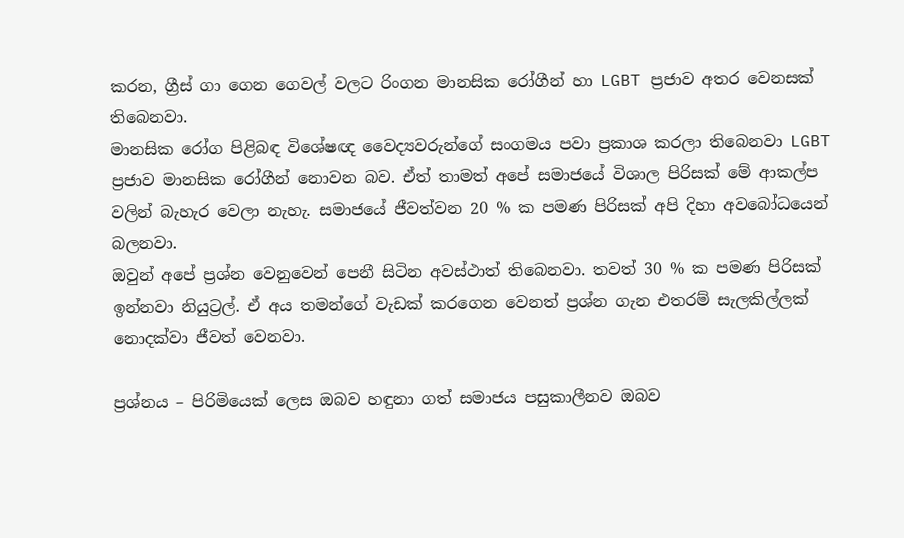කරන, ග්‍රීස් ගා ගෙන ගෙවල් වලට රිංගන මානසික රෝගීන් හා LGBT ප්‍රජාව අතර වෙනසක් තිබෙනවා.
මානසික රෝග පිළිබඳ විශේෂඥ වෛද්‍යවරුන්ගේ සංගමය පවා ප්‍රකාශ කරලා තිබෙනවා LGBT ප්‍රජාව මානසික රෝගීන් නොවන බව. ඒත් තාමත් අපේ සමාජයේ විශාල පිරිසක් මේ ආකල්ප වලින් බැහැර වෙලා නැහැ. සමාජයේ ජීවත්වන 20 % ක පමණ පිරිසක් අපි දිහා අවබෝධයෙන් බලනවා.
ඔවුන් අපේ ප්‍රශ්න වෙනුවෙන් පෙනී සිටින අවස්ථාත් තිබෙනවා. තවත් 30 % ක පමණ පිරිසක් ඉන්නවා නියුට්‍රල්. ඒ අය තමන්ගේ වැඩක් කරගෙන වෙනත් ප්‍රශ්න ගැන එතරම් සැලකිල්ලක් නොදක්වා ජීවත් වෙනවා.

ප්‍රශ්නය – පිරිමියෙක් ලෙස ඔබව හඳුනා ගත් සමාජය පසුකාලීනව ඔබව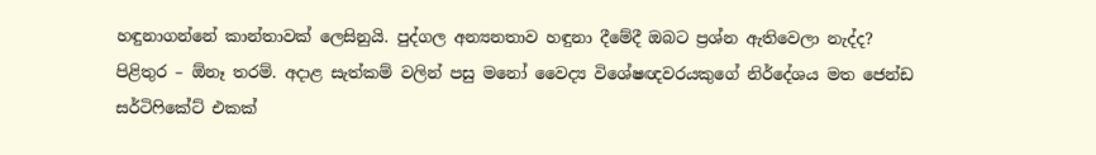හඳුනාගන්නේ කාන්තාවක් ලෙසිනුයි. පුද්ගල අන්‍යනතාව හඳුනා දීමේදී ඔබට ප්‍රශ්න ඇතිවෙලා නැද්ද?
පිළිතුර – ඕනෑ තරම්. අදාළ සැත්කම් වලින් පසු මනෝ වෛද්‍ය විශේෂඥවරයකුගේ නිර්දේශය මත ජෙන්ඩ සර්ටිෆිකේට් එකක්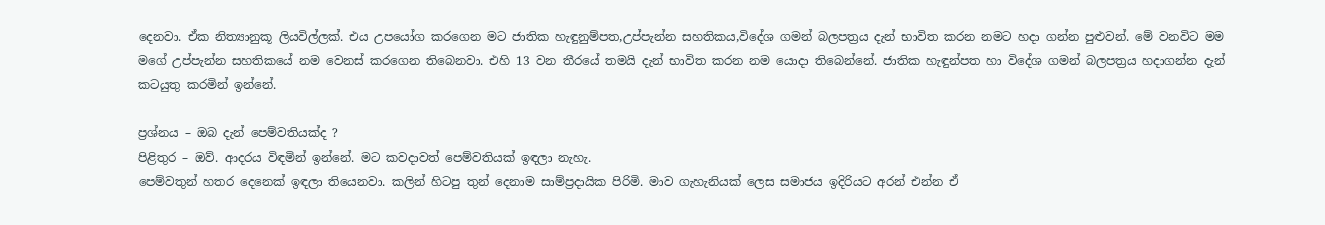දෙනවා. ඒක නිත්‍යානුකූ ලියවිල්ලක්. එය උපයෝග කරගෙන මට ජාතික හැඳුනුම්පත,උප්පැන්න සහතිකය,විදේශ ගමන් බලපත්‍රය දැන් භාවිත කරන නමට හදා ගන්න පුළුවන්. මේ වනවිට මම මගේ උප්පැන්න සහතිකයේ නම වෙනස් කරගෙන තිබෙනවා. එහි 13 වන තීරයේ තමයි දැන් භාවිත කරන නම යොදා තිබෙන්නේ. ජාතික හැඳුන්පත හා විදේශ ගමන් බලපත්‍රය හදාගන්න දැන් කටයුතු කරමින් ඉන්නේ.

ප්‍රශ්නය – ඔබ දැන් පෙම්වතියක්ද ?
පිළිතුර – ඔව්. ආදරය විඳමින් ඉන්නේ. මට කවදාවත් පෙම්වතියක් ඉඳලා නැහැ.
පෙම්වතුන් හතර දෙනෙක් ඉඳලා තියෙනවා. කලින් හිටපු තුන් දෙනාම සාම්ප්‍රදායික පිරිමි. මාව ගැහැනියක් ලෙස සමාජය ඉදිරියට අරන් එන්න ඒ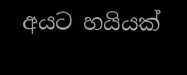අයට හයියක්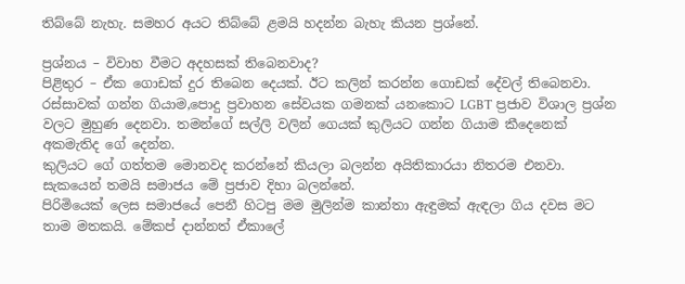තිබ්බේ නැහැ. සමහර අයට තිබ්බේ ළමයි හදන්න බැහැ කියන ප්‍රශ්නේ.

ප්‍රශ්නය – විවාහ වීමට අදහසක් තිබෙනවාද?
පිළිතුර – ඒක ගොඩක් දුර තිබෙන දෙයක්. ඊට කලින් කරන්න ගොඩක් දේවල් තිබෙනවා. රස්සාවක් ගන්න ගියාම,පොදු ප්‍රවාහන සේවයක ගමනක් යනකොට LGBT ප්‍රජාව විශාල ප්‍රශ්න වලට මුහුණ දෙනවා. තමන්ගේ සල්ලි වලින් ගෙයක් කුලියට ගන්න ගියාම කීදෙනෙක් අකමැතිද ගේ දෙන්න.
කුලියට ගේ ගත්තම මොනවද කරන්නේ කියලා බලන්න අයිතිකාරයා නිතරම එනවා. සැකයෙන් තමයි සමාජය මේ ප්‍රජාව දිහා බලන්නේ.
පිරිමියෙක් ලෙස සමාජයේ පෙනී හිටපු මම මුලින්ම කාන්තා ඇඳුමක් ඇඳලා ගිය දවස මට තාම මතකයි. මේකප් දාන්නත් ඒකාලේ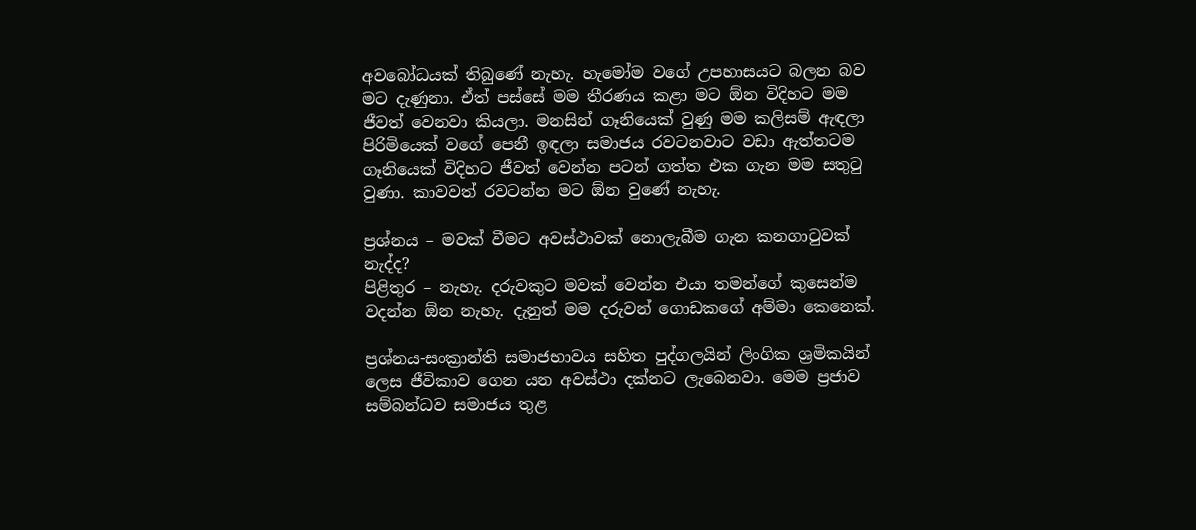අවබෝධයක් තිබුණේ නැහැ. හැමෝම වගේ උපහාසයට බලන බව මට දැණුනා. ඒත් පස්සේ මම තීරණය කළා මට ඕන විදිහට මම ජීවත් වෙනවා කියලා. මනසින් ගෑනියෙක් වුණු මම කලිසම් ඇඳලා පිරිමියෙක් වගේ පෙනී ඉඳලා සමාජය රවටනවාට වඩා ඇත්තටම ගෑනියෙක් විදිහට ජීවත් වෙන්න පටන් ගත්ත එක ගැන මම සතුටු වුණා. කාවවත් රවටන්න මට ඕන වුණේ නැහැ.

ප්‍රශ්නය – මවක් වීමට අවස්ථාවක් නොලැබීම ගැන කනගාටුවක් නැද්ද?
පිළිතුර – නැහැ. දරුවකුට මවක් වෙන්න එයා තමන්ගේ කුසෙන්ම වදන්න ඕන නැහැ. දැනුත් මම දරුවන් ගොඩකගේ අම්මා කෙනෙක්.

ප්‍රශ්නය-සංක්‍රාන්ති සමාජභාවය සහිත පුද්ගලයින් ලිංගික ශ්‍රමිකයින් ලෙස ජීවිකාව ගෙන යන අවස්ථා දක්නට ලැබෙනවා. මෙම ප්‍රජාව සම්බන්ධව සමාජය තුළ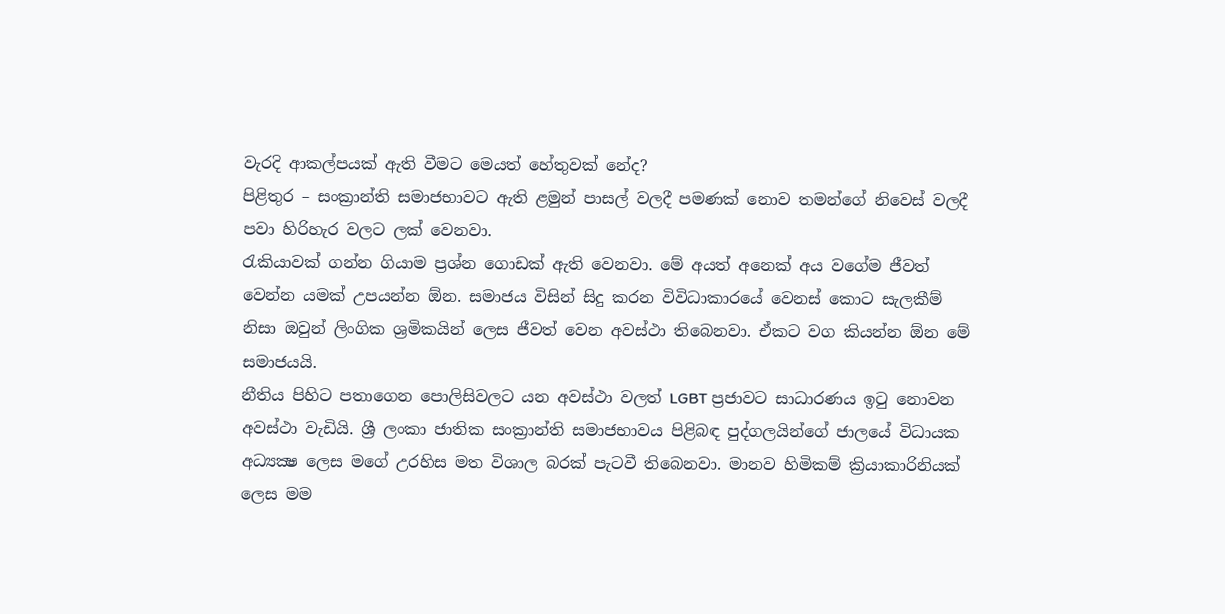වැරදි ආකල්පයක් ඇති වීමට මෙයත් හේතුවක් නේද?
පිළිතුර – සංක්‍රාන්ති සමාජභාවට ඇති ළමුන් පාසල් වලදී පමණක් නොව තමන්ගේ නිවෙස් වලදී පවා හිරිහැර වලට ලක් වෙනවා.
රැකියාවක් ගන්න ගියාම ප්‍රශ්න ගොඩක් ඇති වෙනවා. මේ අයත් අනෙක් අය වගේම ජීවත් වෙන්න යමක් උපයන්න ඕන. සමාජය විසින් සිදු කරන විවිධාකාරයේ වෙනස් කොට සැලකීම් නිසා ඔවුන් ලිංගික ශ්‍රමිකයින් ලෙස ජීවත් වෙන අවස්ථා තිබෙනවා. ඒකට වග කියන්න ඕන මේ සමාජයයි.
නීතිය පිහිට පතාගෙන පොලිසිවලට යන අවස්ථා වලත් LGBT ප්‍රජාවට සාධාරණය ඉටු නොවන අවස්ථා වැඩියි. ශ්‍රී ලංකා ජාතික සංක්‍රාන්ති සමාජභාවය පිළිබඳ පුද්ගලයින්ගේ ජාලයේ විධායක අධ්‍යක්‍ෂ ලෙස මගේ උරහිස මත විශාල බරක් පැටවී තිබෙනවා. මානව හිමිකම් ක්‍රියාකාරිනියක් ලෙස මම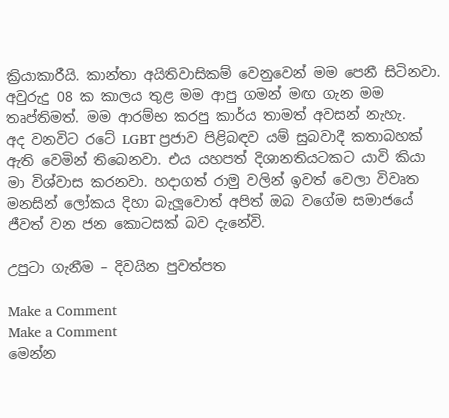ක්‍රියාකාරීයි. කාන්තා අයිතිවාසිකම් වෙනුවෙන් මම පෙනී සිටිනවා. අවුරුදු 08 ක කාලය තුළ මම ආපු ගමන් මඟ ගැන මම තෘප්තිමත්. මම ආරම්භ කරපු කාර්ය තාමත් අවසන් නැහැ.
අද වනවිට රටේ LGBT ප්‍රජාව පිළිබඳව යම් සුබවාදී කතාබහක් ඇති වෙමින් තිබෙනවා. එය යහපත් දිශානතියටකට යාවි කියා මා විශ්වාස කරනවා. හදාගත් රාමු වලින් ඉවත් වෙලා විවෘත මනසින් ලෝකය දිහා බැලූවොත් අපිත් ඔබ වගේම සමාජයේ ජීවත් වන ජන කොටසක් බව දැනේවි.

උපුටා ගැනීම – දිවයින පුවත්පත

Make a Comment
Make a Comment
මෙන්න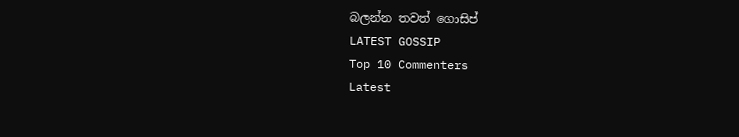බලන්න තවත් ගොසිප්
LATEST GOSSIP
Top 10 Commenters
Latest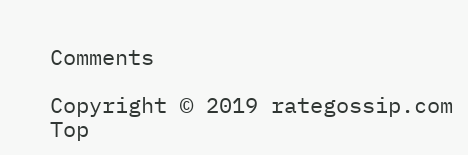Comments

Copyright © 2019 rategossip.com
Top